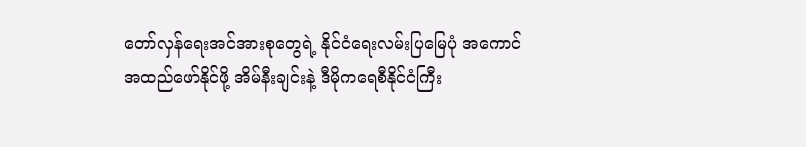တော်လှန်ရေးအင်အားစုတွေရဲ့ နိုင်ငံရေးလမ်းပြမြေပုံ အကောင်အထည်ဖော်နိုင်ဖို့ အိမ်နီးချင်းနဲ့ ဒီမိုကရေစီနိုင်ငံကြီး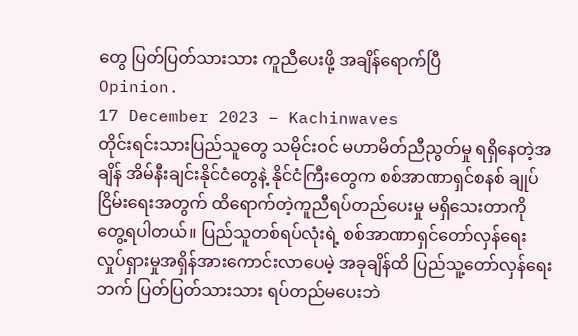တွေ ပြတ်ပြတ်သားသား ကူညီပေးဖို့ အချိန်ရောက်ပြီ
Opinion.
17 December 2023 – Kachinwaves
တိုင်းရင်းသားပြည်သူတွေ သမိုင်းဝင် မဟာမိတ်ညီညွတ်မှု ရရှိနေတဲ့အချိန် အိမ်နီးချင်းနိုင်ငံတွေနဲ့ နိုင်ငံကြီးတွေက စစ်အာဏာရှင်စနစ် ချုပ်ငြိမ်းရေးအတွက် ထိရောက်တဲ့ကူညီရပ်တည်ပေးမှု မရှိသေးတာကို တွေ့ရပါတယ်။ ပြည်သူတစ်ရပ်လုံးရဲ့ စစ်အာဏာရှင်တော်လှန်ရေး လှုပ်ရှားမှုအရှိန်အားကောင်းလာပေမဲ့ အခုချိန်ထိ ပြည်သူ့တော်လှန်ရေးဘက် ပြတ်ပြတ်သားသား ရပ်တည်မပေးဘဲ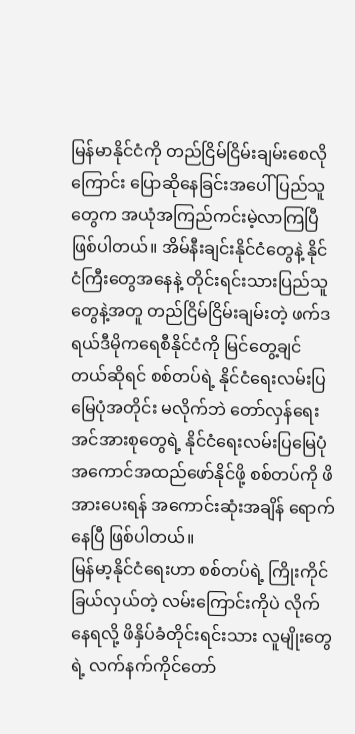မြန်မာနိုင်ငံကို တည်ငြိမ်ငြိမ်းချမ်းစေလိုကြောင်း ပြောဆိုနေခြင်းအပေါ် ပြည်သူတွေက အယုံအကြည်ကင်းမဲ့လာကြပြီ ဖြစ်ပါတယ်။ အိမ်နီးချင်းနိုင်ငံတွေနဲ့ နိုင်ငံကြီးတွေအနေနဲ့ တိုင်းရင်းသားပြည်သူတွေနဲ့အတူ တည်ငြိမ်ငြိမ်းချမ်းတဲ့ ဖက်ဒရယ်ဒီမိုကရေစီနိုင်ငံကို မြင်တွေ့ချင်တယ်ဆိုရင် စစ်တပ်ရဲ့ နိုင်ငံရေးလမ်းပြမြေပုံအတိုင်း မလိုက်ဘဲ တော်လှန်ရေးအင်အားစုတွေရဲ့ နိုင်ငံရေးလမ်းပြမြေပုံ အကောင်အထည်ဖော်နိုင်ဖို့ စစ်တပ်ကို ဖိအားပေးရန် အကောင်းဆုံးအချိန် ရောက်နေပြီ ဖြစ်ပါတယ်။
မြန်မာ့နိုင်ငံရေးဟာ စစ်တပ်ရဲ့ ကြိုးကိုင်ခြယ်လှယ်တဲ့ လမ်းကြောင်းကိုပဲ လိုက်နေရလို့ ဖိနှိပ်ခံတိုင်းရင်းသား လူမျိုးတွေရဲ့ လက်နက်ကိုင်တော်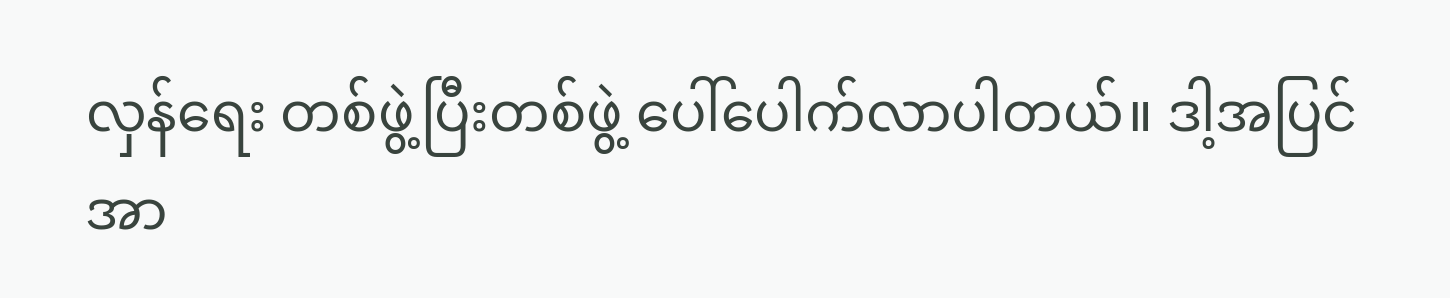လှန်ရေး တစ်ဖွဲ့ပြီးတစ်ဖွဲ့ ပေါ်ပေါက်လာပါတယ်။ ဒါ့အပြင် အာ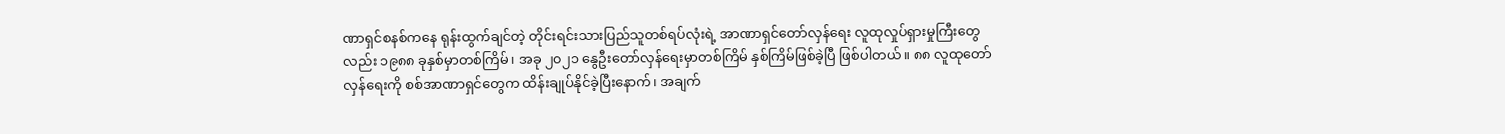ဏာရှင်စနစ်ကနေ ရုန်းထွက်ချင်တဲ့ တိုင်းရင်းသားပြည်သူတစ်ရပ်လုံးရဲ့ အာဏာရှင်တော်လှန်ရေး လူထုလှုပ်ရှားမှုကြီးတွေလည်း ၁၉၈၈ ခုနှစ်မှာတစ်ကြိမ်၊ အခု ၂၀၂၁ နွေဦးတော်လှန်ရေးမှာတစ်ကြိမ် နှစ်ကြိမ်ဖြစ်ခဲ့ပြီ ဖြစ်ပါတယ်။ ၈၈ လူထုတော်လှန်ရေးကို စစ်အာဏာရှင်တွေက ထိန်းချုပ်နိုင်ခဲ့ပြီးနောက်၊ အချက်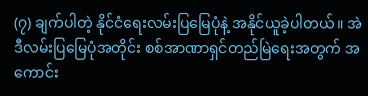(၇) ချက်ပါတဲ့ နိုင်ငံရေးလမ်းပြမြေပုံနဲ့ အနိုင်ယူခဲ့ပါတယ်။ အဲဒီလမ်းပြမြေပုံအတိုင်း စစ်အာဏာရှင်တည်မြဲရေးအတွက် အကောင်း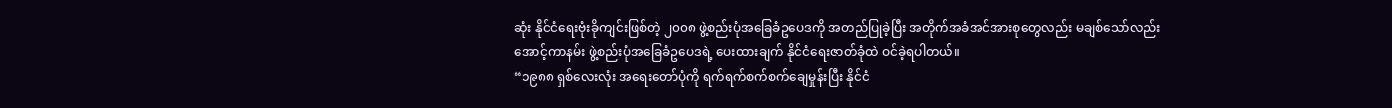ဆုံး နိုင်ငံရေးဗုံးခိုကျင်းဖြစ်တဲ့ ၂၀၀၈ ဖွဲ့စည်းပုံအခြေခံဥပေဒကို အတည်ပြုခဲ့ပြီး အတိုက်အခံအင်အားစုတွေလည်း မချစ်သော်လည်း အောင့်ကာနမ်း ဖွဲ့စည်းပုံအခြေခံဥပေဒရဲ့ ပေးထားချက် နိုင်ငံရေးဇာတ်ခုံထဲ ဝင်ခဲ့ရပါတယ်။
“၁၉၈၈ ရှစ်လေးလုံး အရေးတော်ပုံကို ရက်ရက်စက်စက်ချေမှုန်းပြီး နိုင်ငံ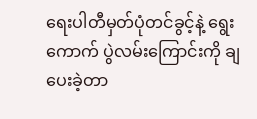ရေးပါတီမှတ်ပုံတင်ခွင့်နဲ့ ရွေးကောက် ပွဲလမ်းကြောင်းကို ချပေးခဲ့တာ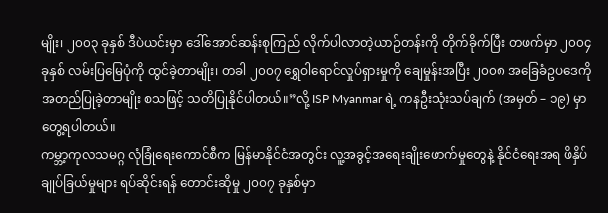မျိုး၊ ၂၀၀၃ ခုနှစ် ဒီပဲယင်းမှာ ဒေါ်အောင်ဆန်းစုကြည် လိုက်ပါလာတဲ့ယာဉ်တန်းကို တိုက်ခိုက်ပြီး တဖက်မှာ ၂၀၀၄ ခုနှစ် လမ်းပြမြေပုံကို ထွင်ခဲ့တာမျိုး၊ တခါ ၂၀၀၇ ရွှေဝါရောင်လှုပ်ရှားမှုကို ချေမှုန်းအပြီး ၂၀၀၈ အခြေခံဥပဒေကို အတည်ပြုခဲ့တာမျိုး စသဖြင့် သတိပြုနိုင်ပါတယ်။”လို့ ISP Myanmar ရဲ့ ကနဦးသုံးသပ်ချက် (အမှတ် – ၁၉) မှာတွေ့ရပါတယ်။
ကမ္ဘာ့ကုလသမဂ္ဂ လုံခြုံရေးကောင်စီက မြန်မာနိုင်ငံအတွင်း လူ့အခွင့်အရေးချိုးဖောက်မှုတွေနဲ့ နိုင်ငံရေးအရ ဖိနှိပ်ချုပ်ခြယ်မှုများ ရပ်ဆိုင်းရန် တောင်းဆိုမှု ၂၀၀၇ ခုနှစ်မှာ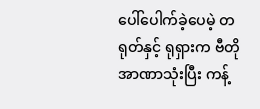ပေါ်ပေါက်ခဲ့ပေမဲ့ တရုတ်နှင့် ရုရှားက ဗီတိုအာဏာသုံးပြီး ကန့်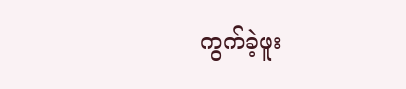ကွက်ခဲ့ဖူး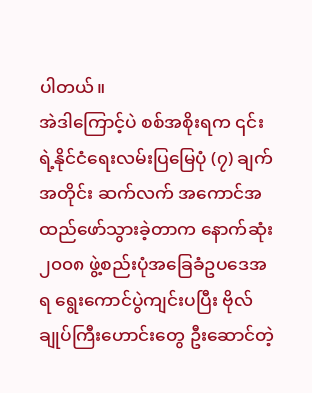ပါတယ်။
အဲဒါကြောင့်ပဲ စစ်အစိုးရက ၎င်းရဲ့နိုင်ငံရေးလမ်းပြမြေပုံ (၇) ချက်အတိုင်း ဆက်လက် အကောင်အထည်ဖော်သွားခဲ့တာက နောက်ဆုံး ၂၀၀၈ ဖွဲ့စည်းပုံအခြေခံဥပဒေအရ ရွေးကောင်ပွဲကျင်းပပြီး ဗိုလ်ချုပ်ကြီးဟောင်းတွေ ဦးဆောင်တဲ့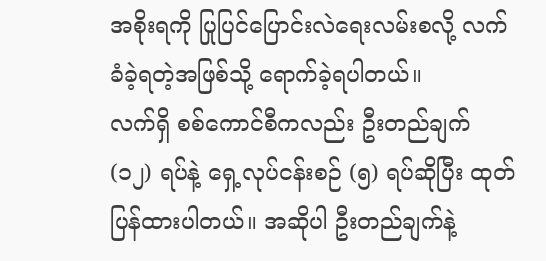အစိုးရကို ပြုပြင်ပြောင်းလဲရေးလမ်းစလို့ လက်ခံခဲ့ရတဲ့အဖြစ်သို့ ရောက်ခဲ့ရပါတယ်။
လက်ရှိ စစ်ကောင်စီကလည်း ဦးတည်ချက် (၁၂) ရပ်နဲ့ ရှေ့လုပ်ငန်းစဉ် (၅) ရပ်ဆိုပြီး ထုတ်ပြန်ထားပါတယ်။ အဆိုပါ ဦးတည်ချက်နဲ့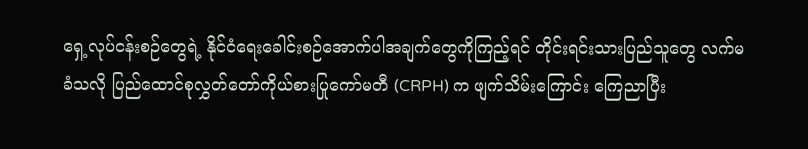ရှေ့လုပ်ငန်းစဉ်တွေရဲ့ နိုင်ငံရေးခေါင်းစဉ်အောက်ပါအချက်တွေကိုကြည့်ရင် တိုင်းရင်းသားပြည်သူတွေ လက်မခံသလို ပြည်ထောင်စုလွှတ်တော်ကိုယ်စားပြုကော်မတီ (CRPH) က ဖျက်သိမ်းကြောင်း ကြေညာပြီး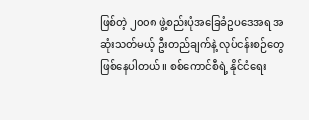ဖြစ်တဲ့ ၂၀၀၈ ဖွဲ့စည်းပုံအခြေခံဥပဒေအရ အဆုံးသတ်မယ့် ဦးတည်ချက်နဲ့ လုပ်ငန်းစဉ်တွေ ဖြစ်နေပါတယ်။ စစ်ကောင်စီရဲ့ နိုင်ငံရေး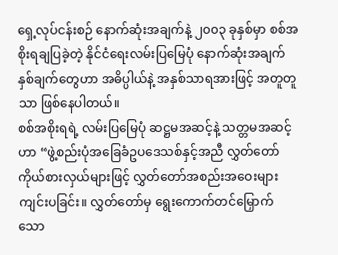ရှေ့လုပ်ငန်းစဉ် နောက်ဆုံးအချက်နဲ့ ၂၀၀၃ ခုနှစ်မှာ စစ်အစိုးရချပြခဲ့တဲ့ နိုင်ငံရေးလမ်းပြမြေပုံ နောက်ဆုံးအချက်နှစ်ချက်တွေဟာ အဓိပ္ပါယ်နဲ့ အနှစ်သာရအားဖြင့် အတူတူသာ ဖြစ်နေပါတယ်။
စစ်အစိုးရရဲ့ လမ်းပြမြေပုံ ဆဋ္ဌမအဆင့်နဲ့ သတ္တမအဆင့်ဟာ “ဖွဲ့စည်းပုံအခြေခံဥပဒေသစ်နှင့်အညီ လွှတ်တော်ကိုယ်စားလှယ်များဖြင့် လွှတ်တော်အစည်းအဝေးများ ကျင်းပခြင်း။ လွှတ်တော်မှ ရွေးကောက်တင်မြှောက်သော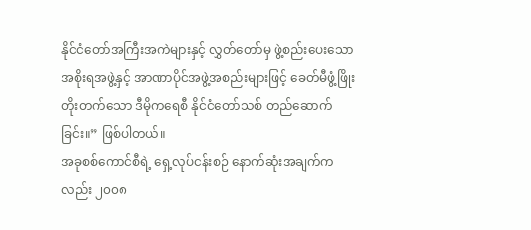နိုင်ငံတော်အကြီးအကဲများနှင့် လွှတ်တော်မှ ဖွဲ့စည်းပေးသော အစိုးရအဖွဲ့နှင့် အာဏာပိုင်အဖွဲ့အစည်းများဖြင့် ခေတ်မီဖွံ့ဖြိုးတိုးတက်သော ဒီမိုကရေစီ နိုင်ငံတော်သစ် တည်ဆောက်ခြင်း။” ဖြစ်ပါတယ်။
အခုစစ်ကောင်စီရဲ့ ရှေ့လုပ်ငန်းစဉ် နောက်ဆုံးအချက်ကလည်း ၂၀၀၈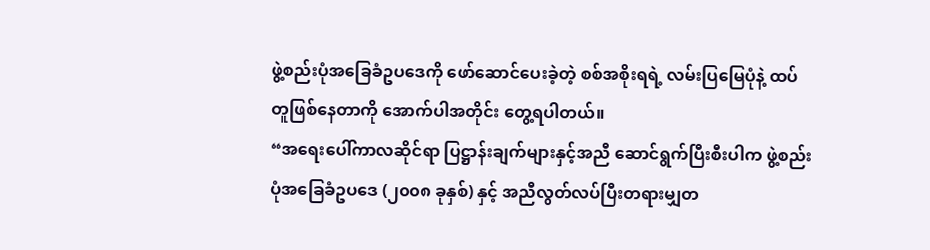ဖွဲ့စည်းပုံအခြေခံဥပဒေကို ဖော်ဆောင်ပေးခဲ့တဲ့ စစ်အစိုးရရဲ့ လမ်းပြမြေပုံနဲ့ ထပ်တူဖြစ်နေတာကို အောက်ပါအတိုင်း တွေ့ရပါတယ်။
“အရေးပေါ်ကာလဆိုင်ရာ ပြဋ္ဌာန်းချက်များနှင့်အညီ ဆောင်ရွက်ပြီးစီးပါက ဖွဲ့စည်းပုံအခြေခံဥပဒေ (၂၀၀၈ ခုနှစ်) နှင့် အညီလွတ်လပ်ပြီးတရားမျှတ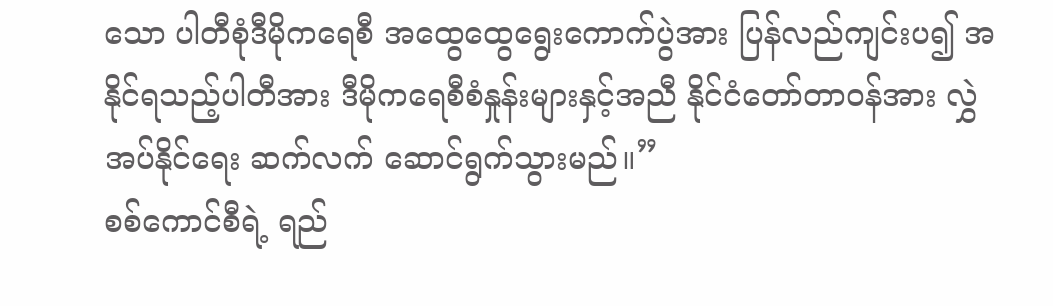သော ပါတီစုံဒီမိုကရေစီ အထွေထွေရွေးကောက်ပွဲအား ပြန်လည်ကျင်းပ၍ အနိုင်ရသည့်ပါတီအား ဒီမိုကရေစီစံနှုန်းများနှင့်အညီ နိုင်ငံတော်တာဝန်အား လွှဲအပ်နိုင်ရေး ဆက်လက် ဆောင်ရွက်သွားမည်။”
စစ်ကောင်စီရဲ့ ရည်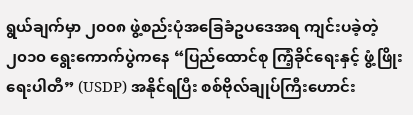ရွယ်ချက်မှာ ၂၀၀၈ ဖွဲ့စည်းပုံအခြေခံဥပဒေအရ ကျင်းပခဲ့တဲ့ ၂၀၁၀ ရွေးကောက်ပွဲကနေ “ပြည်ထောင်စု ကြံ့ခိုင်ရေးနှင့် ဖွံ့ဖြိုးရေးပါတီ” (USDP) အနိုင်ရပြီး စစ်ဗိုလ်ချုပ်ကြီးဟောင်း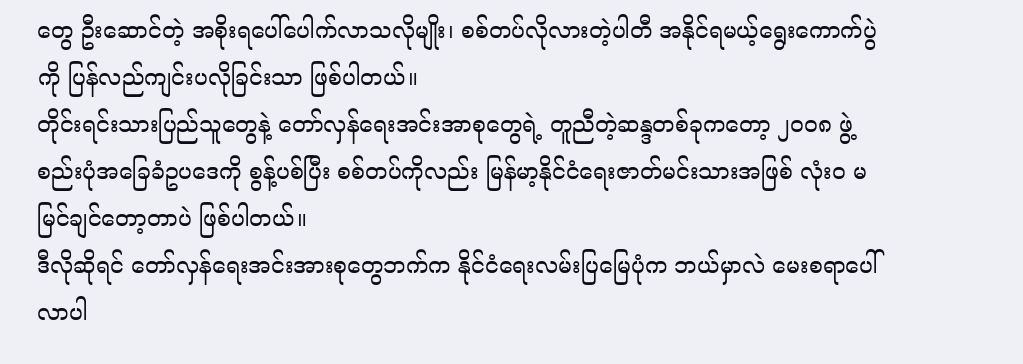တွေ ဦးဆောင်တဲ့ အစိုးရပေါ်ပေါက်လာသလိုမျိုး၊ စစ်တပ်လိုလားတဲ့ပါတီ အနိုင်ရမယ့်ရွေးကောက်ပွဲကို ပြန်လည်ကျင်းပလိုခြင်းသာ ဖြစ်ပါတယ်။
တိုင်းရင်းသားပြည်သူတွေနဲ့ တော်လှန်ရေးအင်းအာစုတွေရဲ့ တူညီတဲ့ဆန္ဒတစ်ခုကတော့ ၂၀၀၈ ဖွဲ့စည်းပုံအခြေခံဥပဒေကို စွန့်ပစ်ပြီး စစ်တပ်ကိုလည်း မြန်မာ့နိုင်ငံရေးဇာတ်မင်းသားအဖြစ် လုံးဝ မမြင်ချင်တော့တာပဲ ဖြစ်ပါတယ်။
ဒီလိုဆိုရင် တော်လှန်ရေးအင်းအားစုတွေဘက်က နိုင်ငံရေးလမ်းပြမြေပုံက ဘယ်မှာလဲ မေးစရာပေါ်လာပါ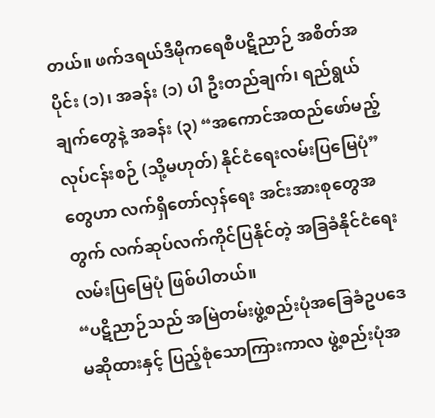တယ်။ ဖက်ဒရယ်ဒီမိုကရေစီပဋိညာဉ် အစိတ်အပိုင်း (၁)၊ အခန်း (၁) ပါ ဦးတည်ချက်၊ ရည်ရွယ်ချက်တွေနဲ့ အခန်း (၃) “အကောင်အထည်ဖော်မည့် လုပ်ငန်းစဉ် (သို့မဟုတ်) နိုင်ငံရေးလမ်းပြမြေပုံ” တွေဟာ လက်ရှိတော်လှန်ရေး အင်းအားစုတွေအတွက် လက်ဆုပ်လက်ကိုင်ပြနိုင်တဲ့ အခြခံနိုင်ငံရေး လမ်းပြမြေပုံ ဖြစ်ပါတယ်။
“ပဋိညာဉ်သည် အမြဲတမ်းဖွဲ့စည်းပုံအခြေခံဥပဒေ မဆိုထားနှင့် ပြည့်စုံသောကြားကာလ ဖွဲ့စည်းပုံအ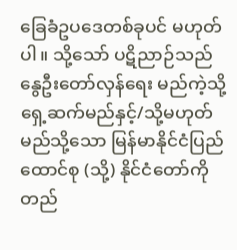ခြေခံဥပဒေတစ်ခုပင် မဟုတ်ပါ။ သို့သော် ပဋိညာဉ်သည် နွေဦးတော်လှန်ရေး မည်ကဲ့သို့ ရှေ့ဆက်မည်နှင့်/သို့မဟုတ် မည်သို့သော မြန်မာနိုင်ငံပြည်ထောင်စု (သို့) နိုင်ငံတော်ကို တည်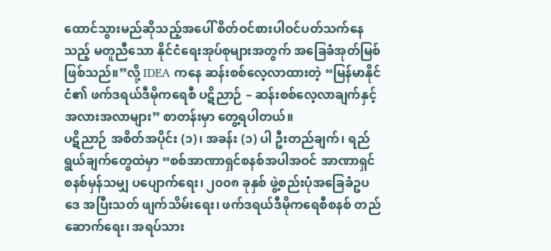ထောင်သွားမည်ဆိုသည့်အပေါ် စိတ်ဝင်စားပါဝင်ပတ်သက်နေသည့် မတူညီသော နိုင်ငံရေးအုပ်စုများအတွက် အခြေခံအုတ်မြစ်ဖြစ်သည်။”လို့ IDEA ကနေ ဆန်းစစ်လေ့လာထားတဲ့ “မြန်မာနိုင်ငံ၏ ဖက်ဒရယ်ဒီမိုကရေစီ ပဋိညာဉ် – ဆန်းစစ်လေ့လာချက်နှင့် အလားအလာများ” စာတန်းမှာ တွေ့ရပါတယ်။
ပဋိညာဉ် အစိတ်အပိုင်း (၁)၊ အခန်း (၁) ပါ ဦးတည်ချက်၊ ရည်ရွယ်ချက်တွေထဲမှာ “စစ်အာဏာရှင်စနစ်အပါအဝင် အာဏာရှင်စနစ်မှန်သမျှ ပပျောက်ရေး၊ ၂၀၀၈ ခုနှစ် ဖွဲ့စည်းပုံအခြေခံဥပဒေ အပြီးသတ် ဖျက်သိမ်းရေး၊ ဖက်ဒရယ်ဒီမိုကရေစီစနစ် တည်ဆောက်ရေး၊ အရပ်သား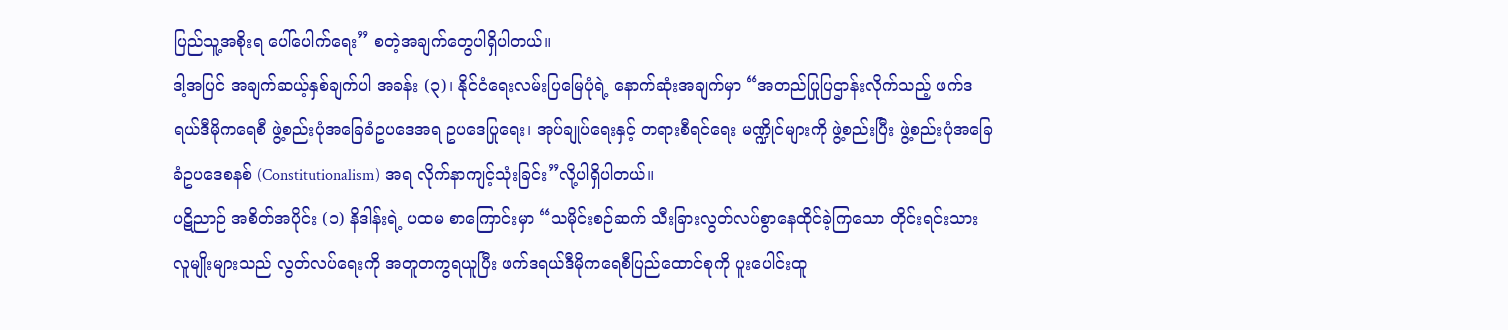ပြည်သူ့အစိုးရ ပေါ်ပေါက်ရေး” စတဲ့အချက်တွေပါရှိပါတယ်။
ဒါ့အပြင် အချက်ဆယ့်နှစ်ချက်ပါ အခန်း (၃)၊ နိုင်ငံရေးလမ်းပြမြေပုံရဲ့ နောက်ဆုံးအချက်မှာ “အတည်ပြုပြဌာန်းလိုက်သည့် ဖက်ဒရယ်ဒီမိုကရေစီ ဖွဲ့စည်းပုံအခြေခံဥပဒေအရ ဥပဒေပြုရေး၊ အုပ်ချုပ်ရေးနှင့် တရားစီရင်ရေး မဏ္ဍိုင်များကို ဖွဲ့စည်းပြီး ဖွဲ့စည်းပုံအခြေခံဥပဒေစနစ် (Constitutionalism) အရ လိုက်နာကျင့်သုံးခြင်း”လို့ပါရှိပါတယ်။
ပဋိညာဉ် အစိတ်အပိုင်း (၁) နိဒါန်းရဲ့ ပထမ စာကြောင်းမှာ “သမိုင်းစဉ်ဆက် သီးခြားလွတ်လပ်စွာနေထိုင်ခဲ့ကြသော တိုင်းရင်းသားလူမျိုးများသည် လွတ်လပ်ရေးကို အတူတကွရယူပြီး ဖက်ဒရယ်ဒီမိုကရေစီပြည်ထောင်စုကို ပူးပေါင်းထူ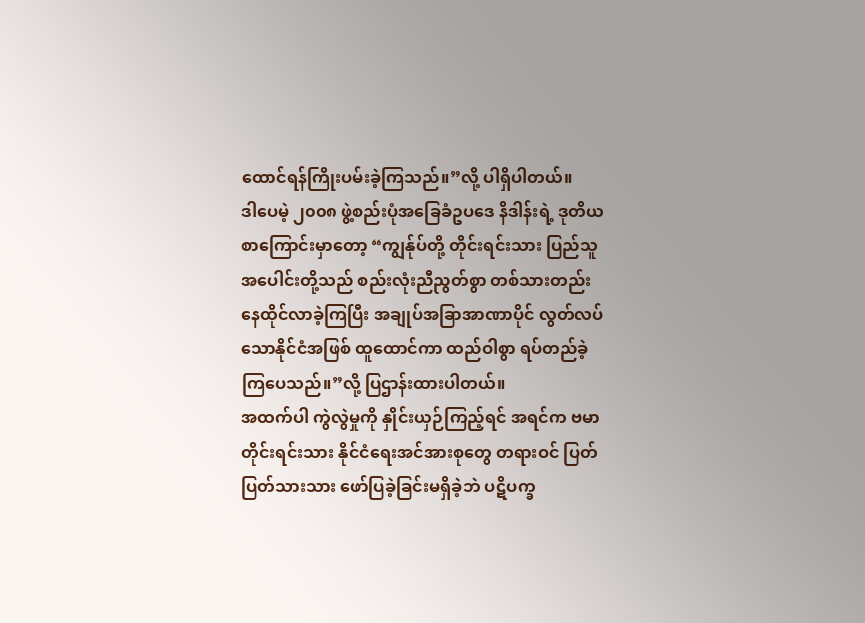ထောင်ရန်ကြိုးပမ်းခဲ့ကြသည်။”လို့ ပါရှိပါတယ်။
ဒါပေမဲ့ ၂၀၀၈ ဖွဲ့စည်းပုံအခြေခံဥပဒေ နိဒါန်းရဲ့ ဒုတိယစာကြောင်းမှာတော့ “ကျွန်ုပ်တို့ တိုင်းရင်းသား ပြည်သူအပေါင်းတို့သည် စည်းလုံးညီညွတ်စွာ တစ်သားတည်းနေထိုင်လာခဲ့ကြပြီး အချုပ်အခြာအာဏာပိုင် လွတ်လပ်သောနိုင်ငံအဖြစ် ထူထောင်ကာ ထည်ဝါစွာ ရပ်တည်ခဲ့ကြပေသည်။”လို့ ပြဌာန်းထားပါတယ်။
အထက်ပါ ကွဲလွဲမှုကို နှိုင်းယှဉ်ကြည့်ရင် အရင်က ဗမာတိုင်းရင်းသား နိုင်ငံရေးအင်အားစုတွေ တရားဝင် ပြတ်ပြတ်သားသား ဖော်ပြခဲ့ခြင်းမရှိခဲ့ဘဲ ပဋိပက္ခ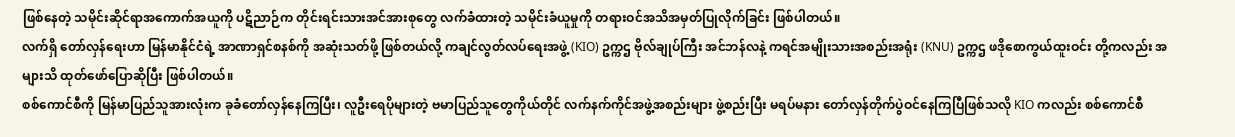ဖြစ်နေတဲ့ သမိုင်းဆိုင်ရာအကောက်အယူကို ပဋိညာဉ်က တိုင်းရင်းသားအင်အားစုတွေ လက်ခံထားတဲ့ သမိုင်းခံယူမှုကို တရားဝင်အသိအမှတ်ပြုလိုက်ခြင်း ဖြစ်ပါတယ်။
လက်ရှိ တော်လှန်ရေးဟာ မြန်မာနိုင်ငံရဲ့ အာဏာရှင်စနစ်ကို အဆုံးသတ်ဖို့ ဖြစ်တယ်လို့ ကချင်လွတ်လပ်ရေးအဖွဲ့ (KIO) ဥက္ကဌ ဗိုလ်ချုပ်ကြီး အင်ဘန်လနဲ့ ကရင်အမျိုးသားအစည်းအရုံး (KNU) ဥက္ကဌ ဖဒိုစောကွယ်ထူးဝင်း တို့ကလည်း အများသိ ထုတ်ဖော်ပြောဆိုပြီး ဖြစ်ပါတယ်။
စစ်ကောင်စီကို မြန်မာပြည်သူအားလုံးက ခုခံတော်လှန်နေကြပြီး၊ လူဦးရေပိုများတဲ့ ဗမာပြည်သူတွေကိုယ်တိုင် လက်နက်ကိုင်အဖွဲ့အစည်းများ ဖွဲ့စည်းပြီး မရပ်မနား တော်လှန်တိုက်ပွဲဝင်နေကြပြီဖြစ်သလို KIO ကလည်း စစ်ကောင်စီ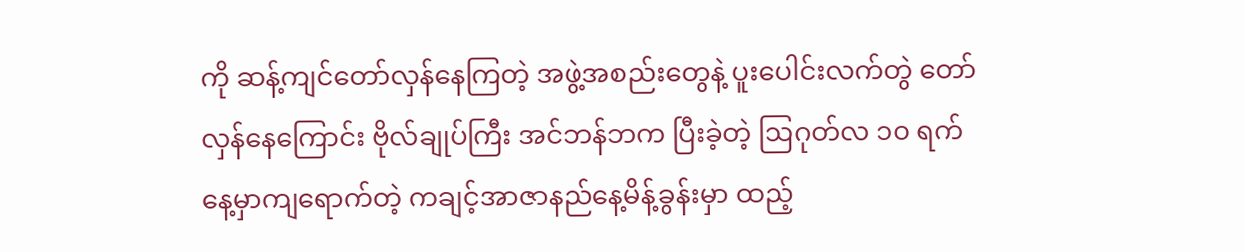ကို ဆန့်ကျင်တော်လှန်နေကြတဲ့ အဖွဲ့အစည်းတွေနဲ့ ပူးပေါင်းလက်တွဲ တော်လှန်နေကြောင်း ဗိုလ်ချုပ်ကြီး အင်ဘန်ဘက ပြီးခဲ့တဲ့ ဩဂုတ်လ ၁၀ ရက်နေ့မှာကျရောက်တဲ့ ကချင့်အာဇာနည်နေ့မိန့်ခွန်းမှာ ထည့်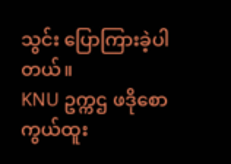သွင်း ပြောကြားခဲ့ပါတယ်။
KNU ဥက္ကဌ ဖဒိုစောကွယ်ထူး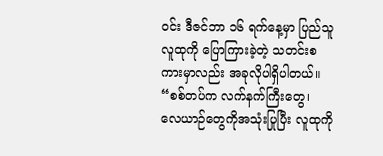ဝင်း ဒီဇင်ဘာ ၁၆ ရက်နေ့မှာ ပြည်သူလူထုကို ပြောကြားခဲ့တဲ့ သတင်းစကားမှာလည်း အခုလိုပါရှိပါတယ်။
“စစ်တပ်က လက်နက်ကြီးတွေ၊ လေယာဉ်တွေကိုအသုံးပြုပြီး လူထုကို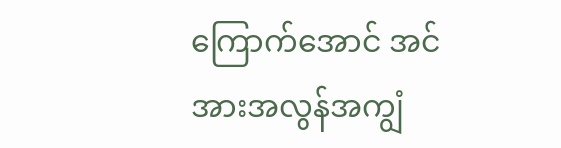ကြောက်အောင် အင်အားအလွန်အကျွံ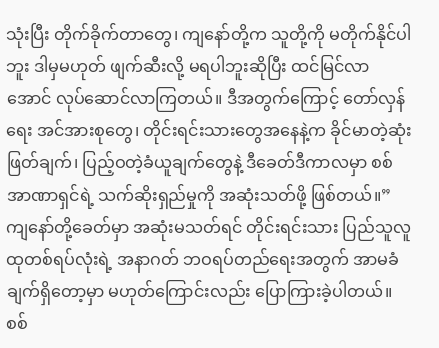သုံးပြီး တိုက်ခိုက်တာတွေ၊ ကျနော်တို့က သူတို့ကို မတိုက်နိုင်ပါဘူး ဒါမှမဟုတ် ဖျက်ဆီးလို့ မရပါဘူးဆိုပြီး ထင်မြင်လာအောင် လုပ်ဆောင်လာကြတယ်။ ဒီအတွက်ကြောင့် တော်လှန်ရေး အင်အားစုတွေ၊ တိုင်းရင်းသားတွေအနေနဲ့က ခိုင်မာတဲ့ဆုံးဖြတ်ချက်၊ ပြည့်ဝတဲ့ခံယူချက်တွေနဲ့ ဒီခေတ်ဒီကာလမှာ စစ်အာဏာရှင်ရဲ့ သက်ဆိုးရှည်မှုကို အဆုံးသတ်ဖို့ ဖြစ်တယ်။” ကျနော်တို့ခေတ်မှာ အဆုံးမသတ်ရင် တိုင်းရင်းသား ပြည်သူလူထုတစ်ရပ်လုံးရဲ့ အနာဂတ် ဘဝရပ်တည်ရေးအတွက် အာမခံချက်ရှိတော့မှာ မဟုတ်ကြောင်းလည်း ပြောကြားခဲ့ပါတယ်။
စစ်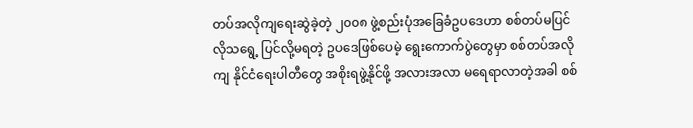တပ်အလိုကျရေးဆွဲခဲ့တဲ့ ၂၀၀၈ ဖွဲ့စည်းပုံအခြေခံဥပဒေဟာ စစ်တပ်မပြင်လိုသရွေ့ ပြင်လို့မရတဲ့ ဥပဒေဖြစ်ပေမဲ့ ရွေးကောက်ပွဲတွေမှာ စစ်တပ်အလိုကျ နိုင်ငံရေးပါတီတွေ အစိုးရဖွဲ့နိုင်ဖို့ အလားအလာ မရေရာလာတဲ့အခါ စစ်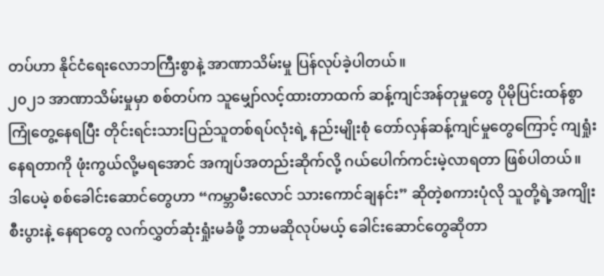တပ်ဟာ နိုင်ငံရေးလောဘကြီးစွာနဲ့ အာဏာသိမ်းမှု ပြန်လုပ်ခဲ့ပါတယ်။
၂၀၂၁ အာဏာသိမ်းမှုမှာ စစ်တပ်က သူမျှော်လင့်ထားတာထက် ဆန့်ကျင်အန်တုမှုတွေ ပိုမိုပြင်းထန်စွာကြုံတွေ့နေရပြီး တိုင်းရင်းသားပြည်သူတစ်ရပ်လုံးရဲ့ နည်းမျိုးစုံ တော်လှန်ဆန့်ကျင်မှုတွေကြောင့် ကျရှုံးနေရတာကို ဖုံးကွယ်လို့မရအောင် အကျပ်အတည်းဆိုက်လို့ ဂယ်ပေါက်ကင်းမဲ့လာရတာ ဖြစ်ပါတယ်။
ဒါပေမဲ့ စစ်ခေါင်းဆောင်တွေဟာ “ကမ္ဘာမီးလောင် သားကောင်ချနင်း” ဆိုတဲ့စကားပုံလို သူတို့ရဲ့အကျိုးစီးပွားနဲ့ နေရာတွေ လက်လွှတ်ဆုံးရှုံးမခံဖို့ ဘာမဆိုလုပ်မယ့် ခေါင်းဆောင်တွေဆိုတာ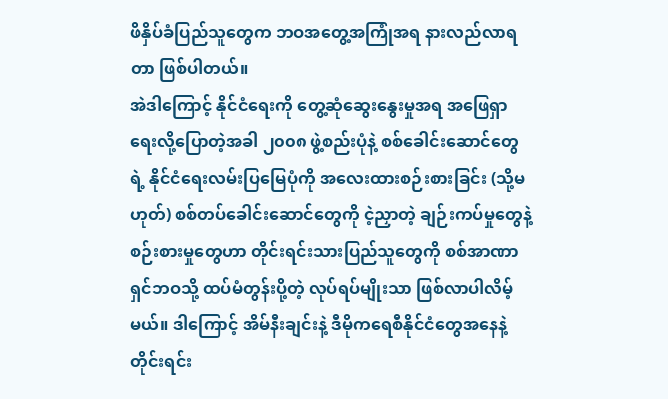ဖိနှိပ်ခံပြည်သူတွေက ဘဝအတွေ့အကြုံအရ နားလည်လာရတာ ဖြစ်ပါတယ်။
အဲဒါကြောင့် နိုင်ငံရေးကို တွေ့ဆုံဆွေးနွေးမှုအရ အဖြေရှာရေးလို့ပြောတဲ့အခါ ၂၀၀၈ ဖွဲ့စည်းပုံနဲ့ စစ်ခေါင်းဆောင်တွေရဲ့ နိုင်ငံရေးလမ်းပြမြေပုံကို အလေးထားစဉ်းစားခြင်း (သို့မဟုတ်) စစ်တပ်ခေါင်းဆောင်တွေကို ငဲ့ညှာတဲ့ ချဉ်းကပ်မှုတွေနဲ့စဉ်းစားမှုတွေဟာ တိုင်းရင်းသားပြည်သူတွေကို စစ်အာဏာရှင်ဘဝသို့ ထပ်မံတွန်းပို့တဲ့ လုပ်ရပ်မျိုးသာ ဖြစ်လာပါလိမ့်မယ်။ ဒါကြောင့် အိမ်နီးချင်းနဲ့ ဒီမိုကရေစီနိုင်ငံတွေအနေနဲ့ တိုင်းရင်း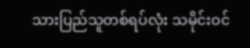သားပြည်သူတစ်ရပ်လုံး သမိုင်းဝင်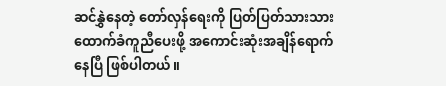ဆင်နွှဲနေတဲ့ တော်လှန်ရေးကို ပြတ်ပြတ်သားသား ထောက်ခံကူညီပေးဖို့ အကောင်းဆုံးအချိန်ရောက်နေပြီ ဖြစ်ပါတယ်။